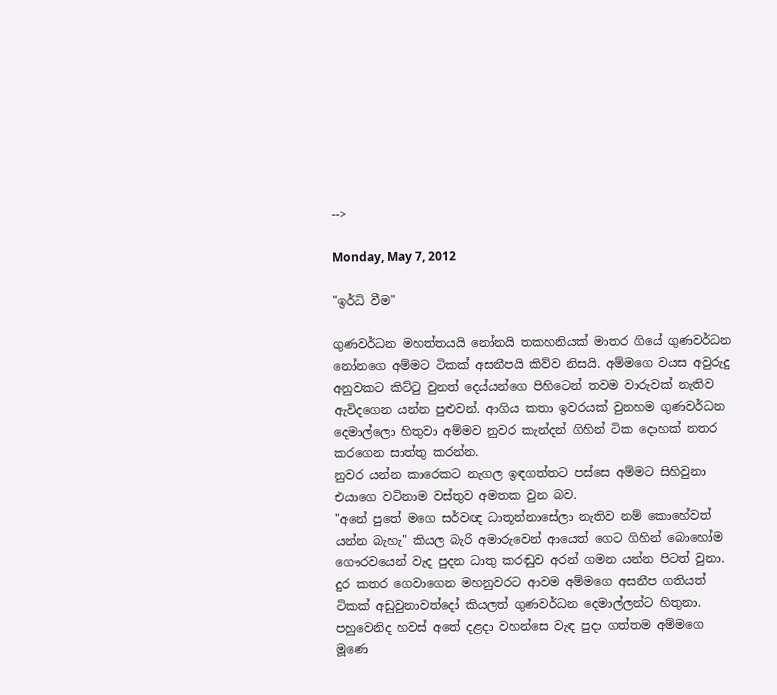-->

Monday, May 7, 2012

"ඉර්ධි වීම"

ගුණවර්ධන මහත්තයයි නෝනයි තකහනියක් මාතර ගියේ ගුණවර්ධන නෝනගෙ අම්මට ටිකක් අසනීපයි කිව්ව නිසයි. අම්මගෙ වයස අවුරුදු අනුවකට කිට්‍ටු වුනත් දෙය්යන්ගෙ පිහිටෙන් තවම වාරුවක් නැතිව ඇවිදගෙන යන්න පුළුවන්. ආගිය කතා ඉවරයක් වුනහම ගුණවර්ධන දෙමාල්ලො හිතුවා අම්මව නුවර කැන්දන් ගිහින් ටික දොහක් නතර කරගෙන සාත්තු කරන්න.
නුවර යන්න කාරෙකට නැගල ඉඳගත්තට පස්සෙ අම්මට සිහිවුනා එයාගෙ වටිනාම වස්තුව අමතක වුන බව.
"අනේ පුතේ මගෙ සර්වඥ ධාතූන්නාසේලා නැතිව නම් කොහේවත් යන්න බැහැ" කියල බැරි අමාරුවෙන් ආයෙත් ගෙට ගිහින් බොහෝම ගෞරවයෙන් වැද පුදන ධාතු කරඬුව අරන් ගමන යන්න පිටත් වුනා. දුර කතර ගෙවාගෙන මහනුවරට ආවම අම්මගෙ අසනීප ගතියත් ටිකක් අඩුවුනාවත්දෝ කියලත් ගුණවර්ධන දෙමාල්ලන්ට හිතුනා. පහුවෙනිද හවස් අතේ දළදා වහන්සෙ වැඳ පුදා ගත්තම අම්මගෙ මූණෙ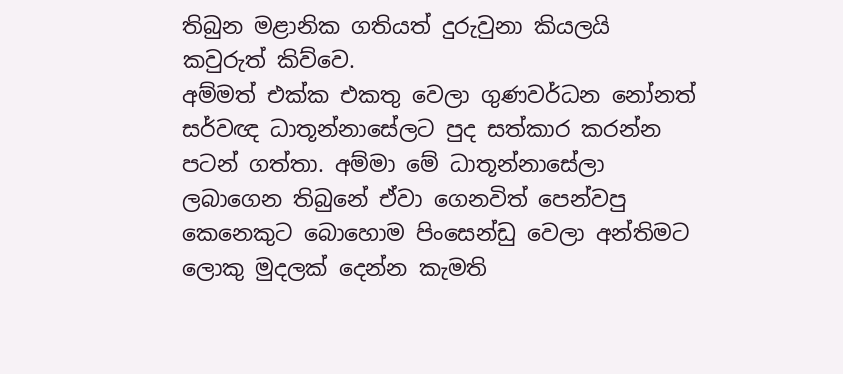තිබුන මළානික ගතියත් දුරුවුනා කියලයි කවුරුත් කිව්වෙ.
අම්මත් එක්ක එකතු වෙලා ගුණවර්ධන නෝනත් සර්වඥ ධාතූන්නාසේලට පුද සත්කාර කරන්න පටන් ගත්තා. අම්මා මේ ධාතූන්නාසේලා ලබාගෙන තිබුනේ ඒවා ගෙනවිත් පෙන්වපු කෙනෙකුට බොහොම පිංසෙන්ඩු වෙලා අන්තිමට ලොකු මුදලක් දෙන්න කැමති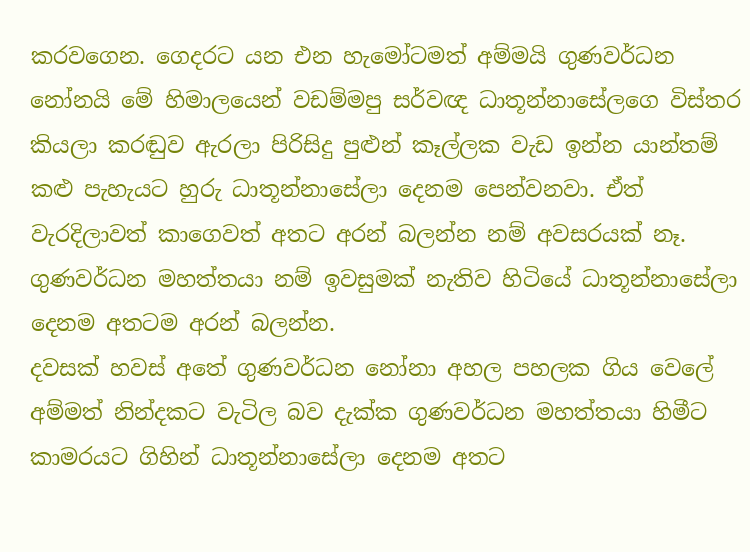කරවගෙන. ගෙදරට යන එන හැමෝටමත් අම්මයි ගුණවර්ධන නෝනයි මේ හිමාලයෙන් වඩම්මපු සර්වඥ ධාතූන්නාසේලගෙ විස්තර කියලා කරඬුව ඇරලා පිරිසිදු පුළුන් කෑල්ලක වැඩ ඉන්න යාන්තම් කළු පැහැයට හුරු ධාතූන්නාසේලා දෙනම පෙන්වනවා. ඒත් වැරදිලාවත් කාගෙවත් අතට අරන් බලන්න නම් අවසරයක් නෑ. ගුණවර්ධන මහත්තයා නම් ඉවසුමක් නැතිව හිටියේ ධාතූන්නාසේලා දෙනම අතටම අරන් බලන්න.
දවසක් හවස් අතේ ගුණවර්ධන නෝනා අහල පහලක ගිය වෙලේ අම්මත් නින්දකට වැටිල බව දැක්ක ගුණවර්ධන මහත්තයා හිමීට කාමරයට ගිහින් ධාතූන්නාසේලා දෙනම අතට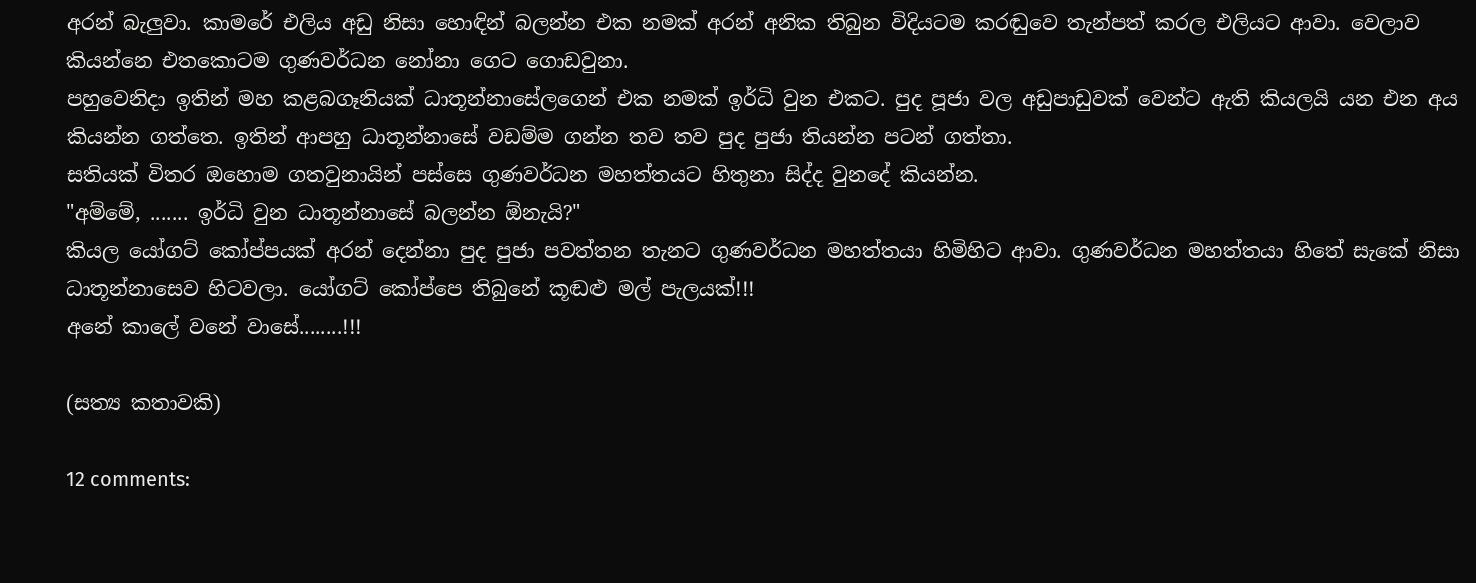අරන් බැලුවා. කාමරේ එලිය අඩු නිසා හොඳින් බලන්න එක නමක් අරන් අනික තිබුන විදියටම කරඬුවෙ තැන්පත් කරල එලියට ආවා. වෙලාව කියන්නෙ එතකොටම ගුණවර්ධන නෝනා ගෙට ගොඩවුනා.
පහුවෙනිදා ඉතින් මහ කළබගෑනියක් ධාතූන්නාසේලගෙන් එක නමක් ඉර්ධි වුන එකට. පුද පූජා වල අඩුපාඩුවක් වෙන්ට ඇති කියලයි යන එන අය කියන්න ගත්තෙ. ඉතින් ආපහු ධාතූන්නාසේ වඩම්ම ගන්න තව තව පුද පුජා තියන්න පටන් ගත්තා.
සතියක් විතර ඔහොම ගතවුනායින් පස්සෙ ගුණවර්ධන මහත්තයට හිතුනා සිද්ද වුනදේ කියන්න.
"අම්මේ, ....... ඉර්ධි වුන ධාතූන්නාසේ බලන්න ඕනැයි?"
කියල යෝගට් කෝප්පයක් අරන් දෙන්නා පුද පුජා පවත්තන තැනට ගුණවර්ධන මහත්තයා හිමිහිට ආවා. ගුණවර්ධන මහත්තයා හිතේ සැකේ නිසා  ධාතූන්නාසෙව හිටවලා. යෝගට් කෝප්පෙ තිබුනේ කූඬළු මල් පැලයක්!!!
අනේ කාලේ වනේ වාසේ........!!!

(සත්‍ය කතාවකි)

12 comments: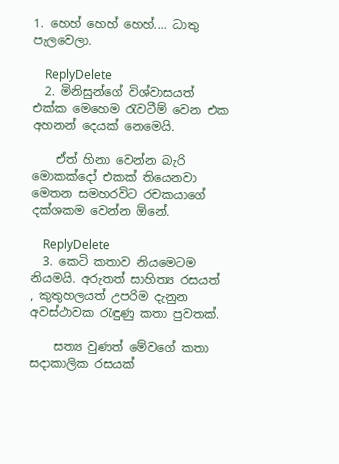1. හෙහ් හෙහ් හෙහ්.... ධාතු පැලවෙලා.

    ReplyDelete
  2. මිනිසුන්ගේ විශ්වාසයත් එක්ක මෙහෙම රැවටීම් වෙන එක අහනන් දෙයක් නෙමෙයි.

    ඒත් හිනා වෙන්න බැරි මොකක්දෝ එකක් තියෙනවා මෙතන සමහරවිට රචකයාගේ දක්ශකම වෙන්න ඕනේ.

    ReplyDelete
  3. කෙටි කතාව නියමෙටම නියමයි. අරුතත් සාහිත්‍ය රසයත් , කුතුහලයත් උපරිම දැනුන අවස්ථාවක රැඳුණු කතා පුවතක්.

    සත්‍ය වුණත් මේවගේ කතා සදාකාලික රසයක්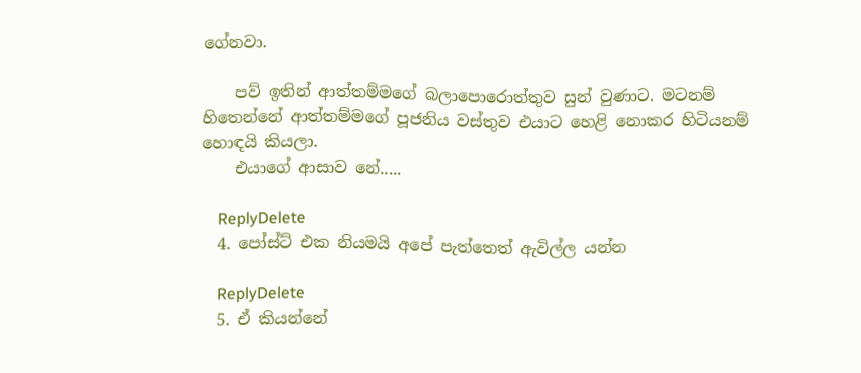ගේනවා.

    පව් ඉතින් ආත්තම්මගේ බලාපොරොත්තුව සුන් වුණාට. මටනම් හිතෙන්නේ ආත්තම්මගේ පූජනිය වස්තුව එයාට හෙළි නොකර හිටියනම් හොඳයි කියලා.
    එයාගේ ආසාව නේ.....

    ReplyDelete
  4. පෝස්ට් එක නියමයි අපේ පැත්තෙත් ඇවිල්ල යන්න

    ReplyDelete
  5. ඒ කියන්නේ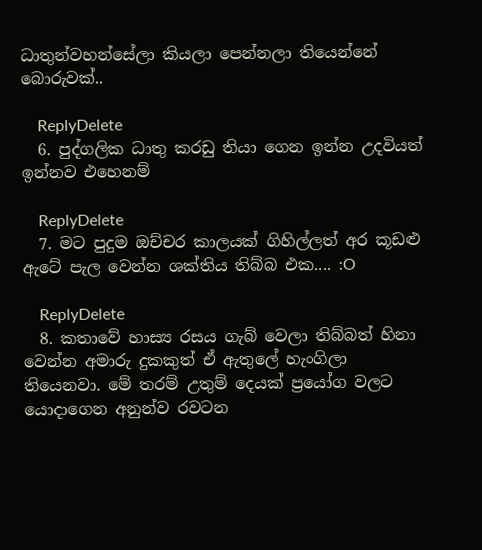ධාතුන්වහන්සේලා කියලා පෙන්නලා තියෙන්නේ බොරුවක්..

    ReplyDelete
  6. පුද්ගලික ධාතු කරඩු තියා ගෙන ඉන්න උදවියත් ඉන්නව එහෙනම්

    ReplyDelete
  7. මට පුදුම ඔච්චර කාලයක් ගිහිල්ලත් අර කූඩළු ඇටේ පැල වෙන්න ශක්තිය තිබ්බ එක.... :O

    ReplyDelete
  8. කතාවේ හාස්‍ය රසය ගැබ් වෙලා තිබ්බත් හිනා වෙන්න අමාරු දුකකුත් ඒ ඇතුලේ හැංගිලා තියෙනවා. මේ තරම් උතුම් දෙයක් ප්‍රයෝග වලට යොදාගෙන අනුන්ව රවටන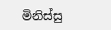මිනිස්සු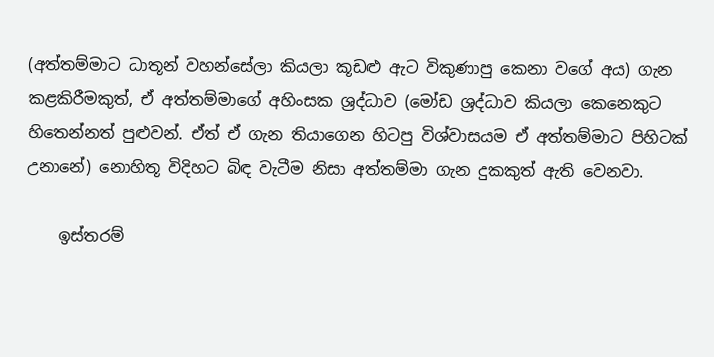(අත්තම්මාට ධාතූන් වහන්සේලා කියලා කූඩළු ඇට විකුණාපු කෙනා වගේ අය) ගැන කළකිරීමකුත්, ඒ අත්තම්මාගේ අහිංසක ශ්‍රද්ධාව (මෝඩ ශ්‍රද්ධාව කියලා කෙනෙකුට හිතෙන්නත් පුළුවන්. ඒත් ඒ ගැන තියාගෙන හිටපු විශ්වාසයම ඒ අත්තම්මාට පිහිටක් උනානේ) නොහිතූ විදිහට බිඳ වැටීම නිසා අත්තම්මා ගැන දුකකුත් ඇති වෙනවා.

    ඉස්තරම්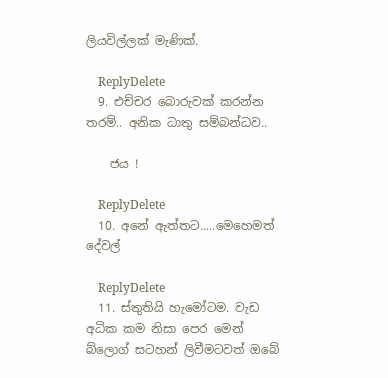ලියවිල්ලක් මැණික්.

    ReplyDelete
  9. එච්චර බොරුවක් කරන්න තරම්.. අනික ධාතු සම්බන්ධව..

    ජය !

    ReplyDelete
  10. අනේ ඇත්තට.....මෙහෙමත් දේවල්

    ReplyDelete
  11. ස්තුතියි හැමෝටම. වැඩ අධික කම නිසා පෙර මෙන් බ්ලොග් සටහන් ලිවීමටවත් ඔබේ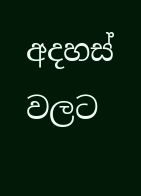අදහස් වලට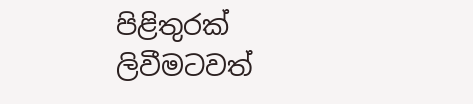පිළිතුරක් ලිවීමටවත්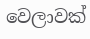වෙලාවක්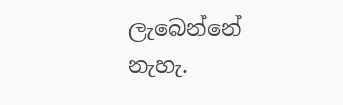ලැබෙන්නේ නැහැ.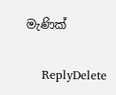මැණික්

    ReplyDelete